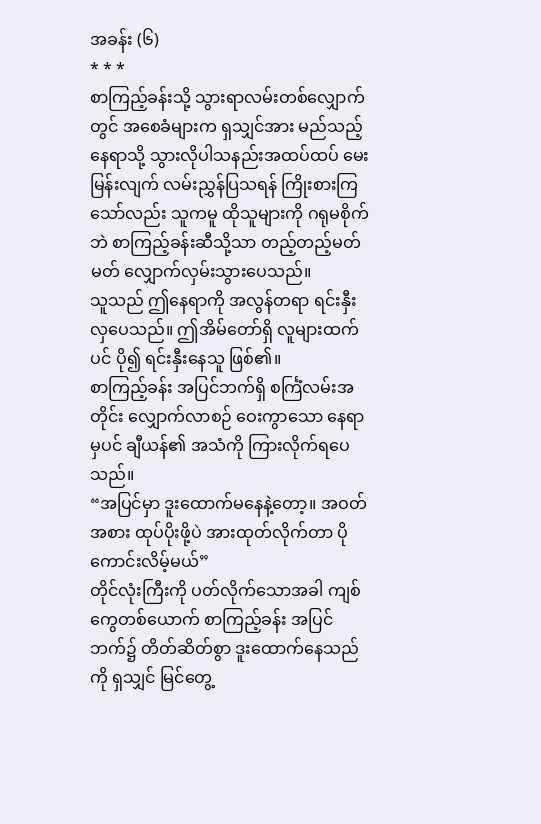အခန်း (၆)
* * *
စာကြည့်ခန်းသို့ သွားရာလမ်းတစ်လျှောက်တွင် အစေခံများက ရှသျှင်အား မည်သည့်နေရာသို့ သွားလိုပါသနည်းအထပ်ထပ် မေးမြန်းလျက် လမ်းညွှန်ပြသရန် ကြိုးစားကြသော်လည်း သူကမူ ထိုသူများကို ဂရုမစိုက်ဘဲ စာကြည့်ခန်းဆီသို့သာ တည့်တည့်မတ်မတ် လျှောက်လှမ်းသွားပေသည်။
သူသည် ဤနေရာကို အလွန်တရာ ရင်းနှီးလှပေသည်။ ဤအိမ်တော်ရှိ လူများထက်ပင် ပို၍ ရင်းနှီးနေသူ ဖြစ်၏။
စာကြည့်ခန်း အပြင်ဘက်ရှိ စင်္ကြံလမ်းအတိုင်း လျှောက်လာစဉ် ဝေးကွာသော နေရာမှပင် ချီယန်၏ အသံကို ကြားလိုက်ရပေသည်။
“အပြင်မှာ ဒူးထောက်မနေနဲ့တော့။ အဝတ်အစား ထုပ်ပိုးဖို့ပဲ အားထုတ်လိုက်တာ ပိုကောင်းလိမ့်မယ်”
တိုင်လုံးကြီးကို ပတ်လိုက်သောအခါ ကျစ်ကွေတစ်ယောက် စာကြည့်ခန်း အပြင်ဘက်၌ တိတ်ဆိတ်စွာ ဒူးထောက်နေသည်ကို ရှသျှင် မြင်တွေ့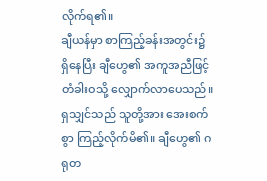လိုက်ရ၏။
ချီယန်မှာ စာကြည့်ခန်းအတွင်း၌ ရှိနေပြီး ချီဟွေ၏ အကူအညီဖြင့် တံခါးဝသို့ လျှောက်လာပေသည်။
ရှသျှင်သည် သူတို့အား အေးစက်စွာ ကြည့်လိုက်မိ၏။ ချီဟွေ၏ ဂရုတ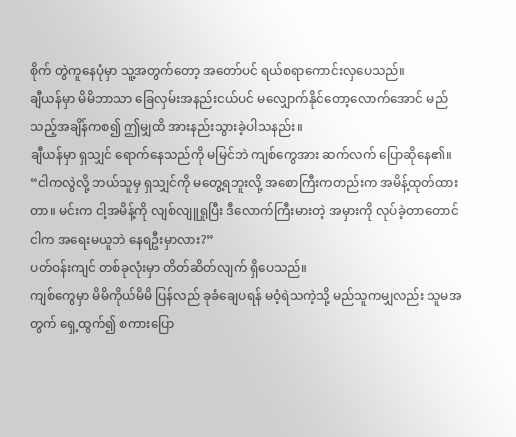စိုက် တွဲကူနေပုံမှာ သူ့အတွက်တော့ အတော်ပင် ရယ်စရာကောင်းလှပေသည်။
ချီယန်မှာ မိမိဘာသာ ခြေလှမ်းအနည်းငယ်ပင် မလျှောက်နိုင်တော့လောက်အောင် မည်သည့်အချိန်ကစ၍ ဤမျှထိ အားနည်းသွားခဲ့ပါသနည်း။
ချီယန်မှာ ရှသျှင် ရောက်နေသည်ကို မမြင်ဘဲ ကျစ်ကွေအား ဆက်လက် ပြောဆိုနေ၏။
“ငါကလွဲလို့ ဘယ်သူမှ ရှသျှင်ကို မတွေ့ရဘူးလို့ အစောကြီးကတည်းက အမိန့်ထုတ်ထားတာ။ မင်းက ငါ့အမိန့်ကို လျစ်လျူရှုပြီး ဒီလောက်ကြီးမားတဲ့ အမှားကို လုပ်ခဲ့တာတောင် ငါက အရေးမယူဘဲ နေရဦးမှာလား?”
ပတ်ဝန်းကျင် တစ်ခုလုံးမှာ တိတ်ဆိတ်လျက် ရှိပေသည်။
ကျစ်ကွေမှာ မိမိကိုယ်မိမိ ပြန်လည် ခုခံချေပရန် မဝံ့ရဲသကဲ့သို့ မည်သူကမျှလည်း သူမအတွက် ရှေ့ထွက်၍ စကားပြော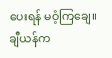ပေးရန် မဝံ့ကြချေ။
ချီယန်က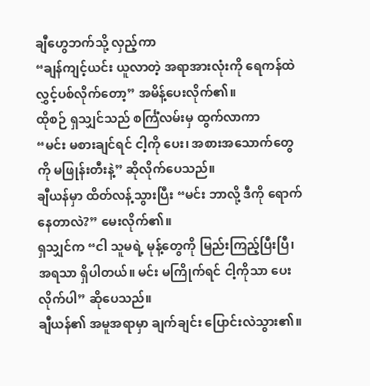ချီဟွေဘက်သို့ လှည့်ကာ
“ချန်ကျင့်ယင်း ယူလာတဲ့ အရာအားလုံးကို ရေကန်ထဲ လွှင့်ပစ်လိုက်တော့” အမိန့်ပေးလိုက်၏။
ထိုစဉ် ရှသျှင်သည် စင်္ကြံလမ်းမှ ထွက်လာကာ
“မင်း မစားချင်ရင် ငါ့ကို ပေး၊ အစားအသောက်တွေကို မဖြုန်းတီးနဲ့” ဆိုလိုက်ပေသည်။
ချီယန်မှာ ထိတ်လန့်သွားပြီး “မင်း ဘာလို့ ဒီကို ရောက်နေတာလဲ?” မေးလိုက်၏။
ရှသျှင်က “ငါ သူမရဲ့ မုန့်တွေကို မြည်းကြည့်ပြီးပြီ၊ အရသာ ရှိပါတယ်။ မင်း မကြိုက်ရင် ငါ့ကိုသာ ပေးလိုက်ပါ” ဆိုပေသည်။
ချီယန်၏ အမူအရာမှာ ချက်ချင်း ပြောင်းလဲသွား၏။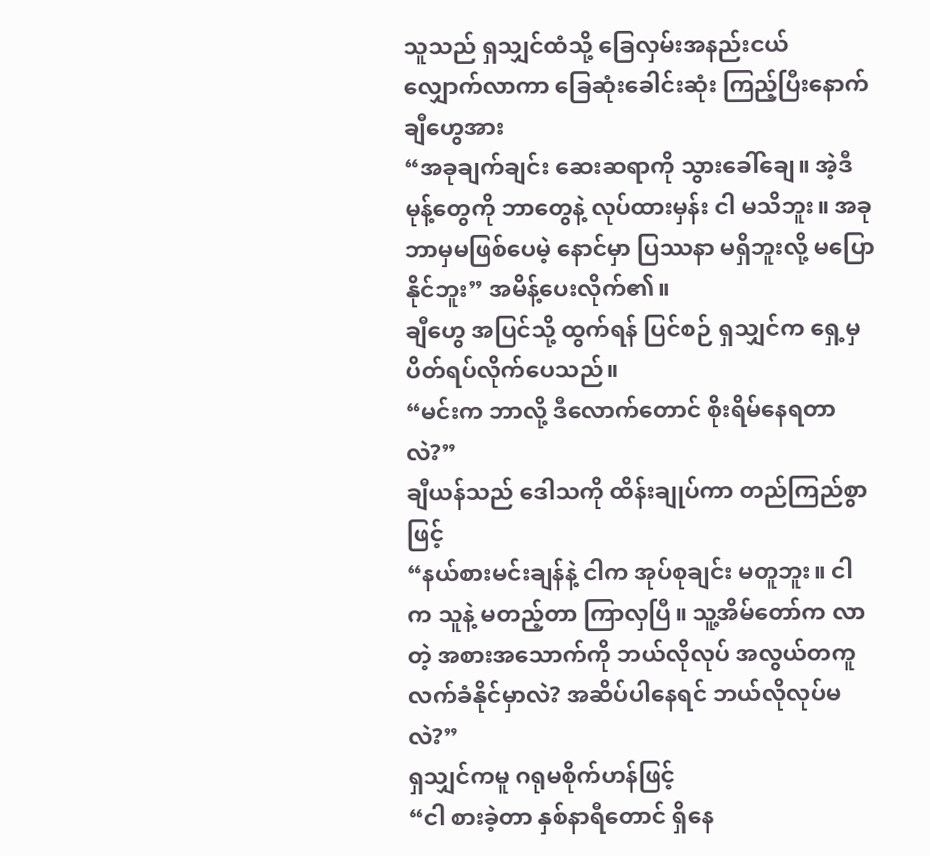သူသည် ရှသျှင်ထံသို့ ခြေလှမ်းအနည်းငယ် လျှောက်လာကာ ခြေဆုံးခေါင်းဆုံး ကြည့်ပြီးနောက် ချီဟွေအား
“အခုချက်ချင်း ဆေးဆရာကို သွားခေါ်ချေ။ အဲ့ဒီမုန့်တွေကို ဘာတွေနဲ့ လုပ်ထားမှန်း ငါ မသိဘူး။ အခု ဘာမှမဖြစ်ပေမဲ့ နောင်မှာ ပြဿနာ မရှိဘူးလို့ မပြောနိုင်ဘူး” အမိန့်ပေးလိုက်၏။
ချီဟွေ အပြင်သို့ ထွက်ရန် ပြင်စဉ် ရှသျှင်က ရှေ့မှ ပိတ်ရပ်လိုက်ပေသည်။
“မင်းက ဘာလို့ ဒီလောက်တောင် စိုးရိမ်နေရတာလဲ?”
ချီယန်သည် ဒေါသကို ထိန်းချုပ်ကာ တည်ကြည်စွာဖြင့်
“နယ်စားမင်းချန်နဲ့ ငါက အုပ်စုချင်း မတူဘူး။ ငါက သူနဲ့ မတည့်တာ ကြာလှပြီ။ သူ့အိမ်တော်က လာတဲ့ အစားအသောက်ကို ဘယ်လိုလုပ် အလွယ်တကူ လက်ခံနိုင်မှာလဲ? အဆိပ်ပါနေရင် ဘယ်လိုလုပ်မလဲ?”
ရှသျှင်ကမူ ဂရုမစိုက်ဟန်ဖြင့်
“ငါ စားခဲ့တာ နှစ်နာရီတောင် ရှိနေ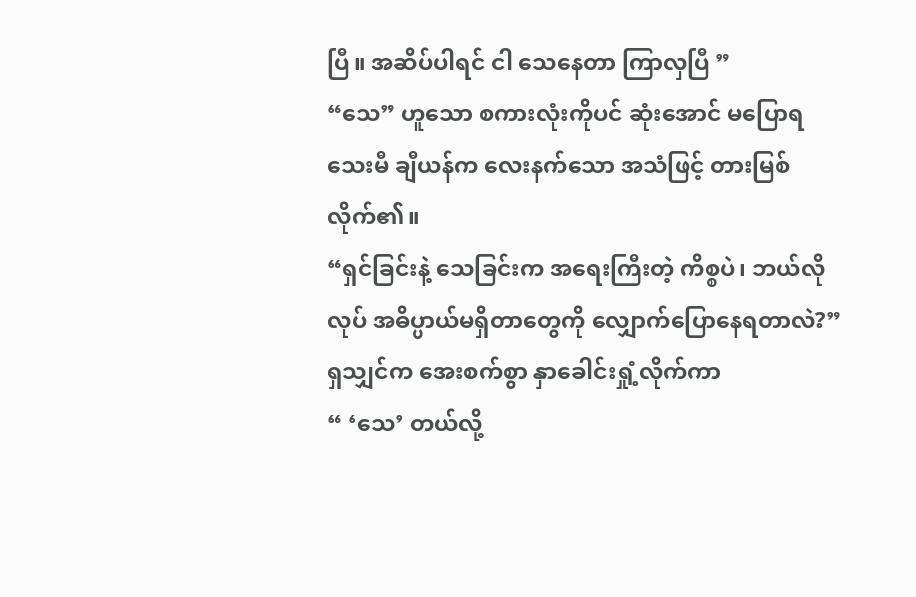ပြီ။ အဆိပ်ပါရင် ငါ သေနေတာ ကြာလှပြီ ”
“သေ” ဟူသော စကားလုံးကိုပင် ဆုံးအောင် မပြောရသေးမီ ချီယန်က လေးနက်သော အသံဖြင့် တားမြစ်လိုက်၏။
“ရှင်ခြင်းနဲ့ သေခြင်းက အရေးကြီးတဲ့ ကိစ္စပဲ၊ ဘယ်လိုလုပ် အဓိပ္ပာယ်မရှိတာတွေကို လျှောက်ပြောနေရတာလဲ?”
ရှသျှင်က အေးစက်စွာ နှာခေါင်းရှုံ့လိုက်ကာ
“ ‘သေ’ တယ်လို့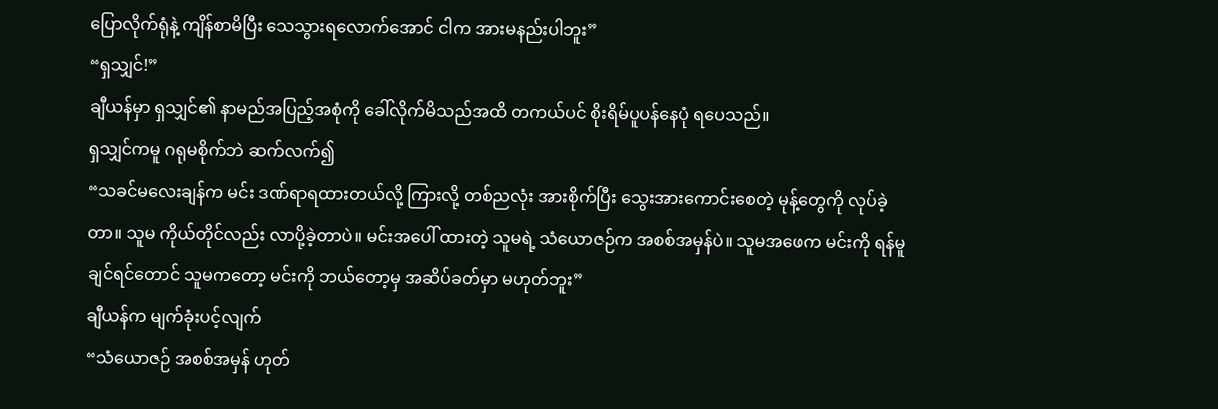ပြောလိုက်ရုံနဲ့ ကျိန်စာမိပြီး သေသွားရလောက်အောင် ငါက အားမနည်းပါဘူး”
“ရှသျှင်!”
ချီယန်မှာ ရှသျှင်၏ နာမည်အပြည့်အစုံကို ခေါ်လိုက်မိသည်အထိ တကယ်ပင် စိုးရိမ်ပူပန်နေပုံ ရပေသည်။
ရှသျှင်ကမူ ဂရုမစိုက်ဘဲ ဆက်လက်၍
“သခင်မလေးချန်က မင်း ဒဏ်ရာရထားတယ်လို့ ကြားလို့ တစ်ညလုံး အားစိုက်ပြီး သွေးအားကောင်းစေတဲ့ မုန့်တွေကို လုပ်ခဲ့တာ။ သူမ ကိုယ်တိုင်လည်း လာပို့ခဲ့တာပဲ။ မင်းအပေါ် ထားတဲ့ သူမရဲ့ သံယောဇဉ်က အစစ်အမှန်ပဲ။ သူမအဖေက မင်းကို ရန်မူချင်ရင်တောင် သူမကတော့ မင်းကို ဘယ်တော့မှ အဆိပ်ခတ်မှာ မဟုတ်ဘူး”
ချီယန်က မျက်ခုံးပင့်လျက်
“သံယောဇဉ် အစစ်အမှန် ဟုတ်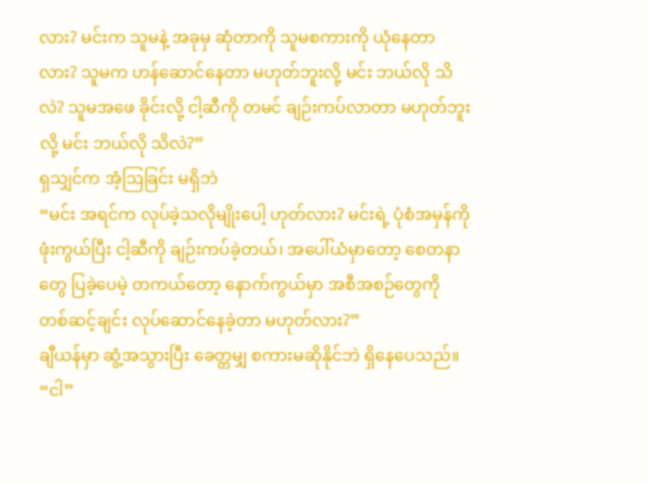လား? မင်းက သူမနဲ့ အခုမှ ဆုံတာကို သူမစကားကို ယုံနေတာလား? သူမက ဟန်ဆောင်နေတာ မဟုတ်ဘူးလို့ မင်း ဘယ်လို သိလဲ? သူမအဖေ ခိုင်းလို့ ငါ့ဆီကို တမင် ချဉ်းကပ်လာတာ မဟုတ်ဘူးလို့ မင်း ဘယ်လို သိလဲ?”
ရှသျှင်က အံ့ဩခြင်း မရှိဘဲ
“မင်း အရင်က လုပ်ခဲ့သလိုမျိုးပေါ့ ဟုတ်လား? မင်းရဲ့ ပုံစံအမှန်ကို ဖုံးကွယ်ပြီး ငါ့ဆီကို ချဉ်းကပ်ခဲ့တယ်၊ အပေါ်ယံမှာတော့ စေတနာတွေ ပြခဲ့ပေမဲ့ တကယ်တော့ နောက်ကွယ်မှာ အစီအစဉ်တွေကို တစ်ဆင့်ချင်း လုပ်ဆောင်နေခဲ့တာ မဟုတ်လား?”
ချီယန်မှာ ဆွံ့အသွားပြီး ခေတ္တမျှ စကားမဆိုနိုင်ဘဲ ရှိနေပေသည်။
“ငါ”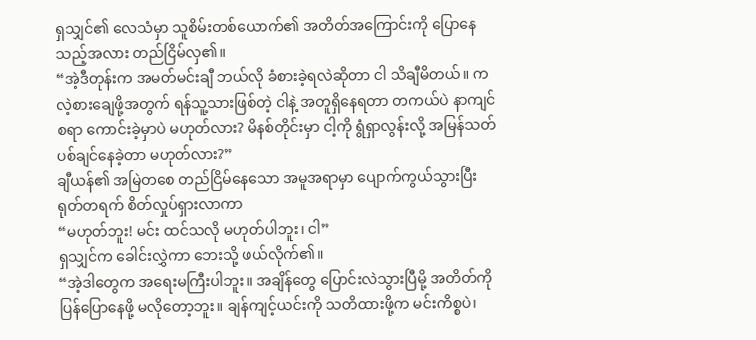ရှသျှင်၏ လေသံမှာ သူစိမ်းတစ်ယောက်၏ အတိတ်အကြောင်းကို ပြောနေသည့်အလား တည်ငြိမ်လှ၏။
“အဲ့ဒီတုန်းက အမတ်မင်းချီ ဘယ်လို ခံစားခဲ့ရလဲဆိုတာ ငါ သိချီမိတယ်။ ကလဲ့စားချေဖို့အတွက် ရန်သူ့သားဖြစ်တဲ့ ငါနဲ့ အတူရှိနေရတာ တကယ်ပဲ နာကျင်စရာ ကောင်းခဲ့မှာပဲ မဟုတ်လား? မိနစ်တိုင်းမှာ ငါ့ကို ရွံရှာလွန်းလို့ အမြန်သတ်ပစ်ချင်နေခဲ့တာ မဟုတ်လား?”
ချီယန်၏ အမြဲတစေ တည်ငြိမ်နေသော အမူအရာမှာ ပျောက်ကွယ်သွားပြီး ရုတ်တရက် စိတ်လှုပ်ရှားလာကာ
“မဟုတ်ဘူး! မင်း ထင်သလို မဟုတ်ပါဘူး၊ ငါ”
ရှသျှင်က ခေါင်းလွှဲကာ ဘေးသို့ ဖယ်လိုက်၏။
“အဲ့ဒါတွေက အရေးမကြီးပါဘူး။ အချိန်တွေ ပြောင်းလဲသွားပြီမို့ အတိတ်ကို ပြန်ပြောနေဖို့ မလိုတော့ဘူး။ ချန်ကျင့်ယင်းကို သတိထားဖို့က မင်းကိစ္စပဲ၊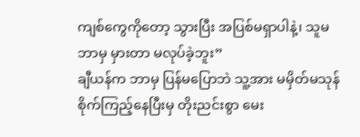ကျစ်ကွေကိုတော့ သွားပြီး အပြစ်မရှာပါနဲ့၊ သူမ ဘာမှ မှားတာ မလုပ်ခဲ့ဘူး”
ချီယန်က ဘာမှ ပြန်မပြောဘဲ သူ့အား မမှိတ်မသုန် စိုက်ကြည့်နေပြီးမှ တိုးညင်းစွာ မေး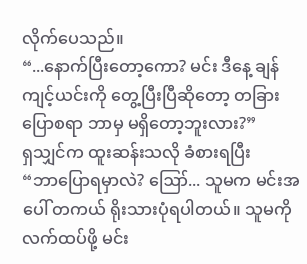လိုက်ပေသည်။
“...နောက်ပြီးတော့ကော? မင်း ဒီနေ့ ချန်ကျင့်ယင်းကို တွေ့ပြီးပြီဆိုတော့ တခြား ပြောစရာ ဘာမှ မရှိတော့ဘူးလား?”
ရှသျှင်က ထူးဆန်းသလို ခံစားရပြီး
“ဘာပြောရမှာလဲ? ဪ... သူမက မင်းအပေါ် တကယ် ရိုးသားပုံရပါတယ်။ သူမကို လက်ထပ်ဖို့ မင်း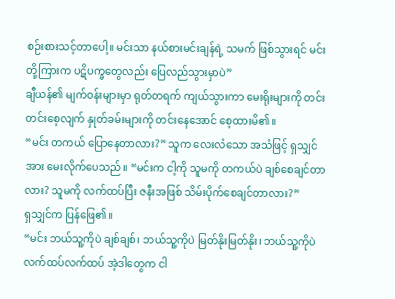စဉ်းစားသင့်တာပေါ့။ မင်းသာ နယ်စားမင်းချန်ရဲ့ သမက် ဖြစ်သွားရင် မင်းတို့ကြားက ပဋိပက္ခတွေလည်း ပြေလည်သွားမှာပဲ”
ချီယန်၏ မျက်ဝန်းများမှာ ရုတ်တရက် ကျယ်သွားကာ မေးရိုးများကို တင်းတင်းစေ့လျက် နှုတ်ခမ်းများကို တင်းနေအောင် စေ့ထားမိ၏။
“မင်း တကယ် ပြောနေတာလား?” သူက လေးလံသော အသံဖြင့် ရှသျှင်အား မေးလိုက်ပေသည်။ “မင်းက ငါ့ကို သူမကို တကယ်ပဲ ချစ်စေချင်တာလား? သူမကို လက်ထပ်ပြီး ဇနီးအဖြစ် သိမ်းပိုက်စေချင်တာလား?”
ရှသျှင်က ပြန်ဖြေ၏။
“မင်း ဘယ်သူ့ကိုပဲ ချစ်ချစ်၊ ဘယ်သူ့ကိုပဲ မြတ်နိုးမြတ်နိုး၊ ဘယ်သူ့ကိုပဲ လက်ထပ်လက်ထပ် အဲ့ဒါတွေက ငါ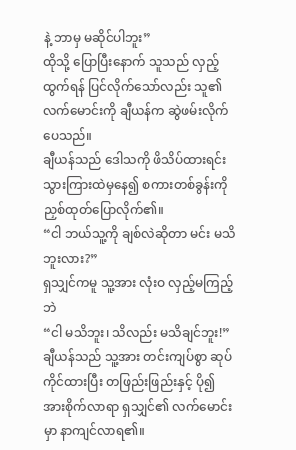နဲ့ ဘာမှ မဆိုင်ပါဘူး”
ထိုသို့ ပြောပြီးနောက် သူသည် လှည့်ထွက်ရန် ပြင်လိုက်သော်လည်း သူ၏ လက်မောင်းကို ချီယန်က ဆွဲဖမ်းလိုက်ပေသည်။
ချီယန်သည် ဒေါသကို ဖိသိပ်ထားရင်း သွားကြားထဲမှနေ၍ စကားတစ်ခွန်းကို ညှစ်ထုတ်ပြောလိုက်၏။
“ငါ ဘယ်သူ့ကို ချစ်လဲဆိုတာ မင်း မသိဘူးလား?”
ရှသျှင်ကမူ သူ့အား လုံးဝ လှည့်မကြည့်ဘဲ
“ငါ မသိဘူး၊ သိလည်း မသိချင်ဘူး!”
ချီယန်သည် သူ့အား တင်းကျပ်စွာ ဆုပ်ကိုင်ထားပြီး တဖြည်းဖြည်းနှင့် ပို၍ အားစိုက်လာရာ ရှသျှင်၏ လက်မောင်းမှာ နာကျင်လာရ၏။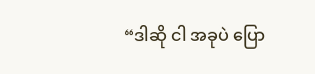“ဒါဆို ငါ အခုပဲ ပြော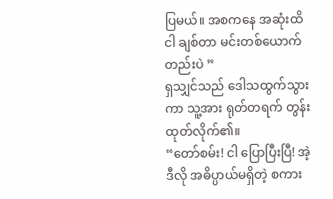ပြမယ်။ အစကနေ အဆုံးထိ ငါ ချစ်တာ မင်းတစ်ယောက်တည်းပဲ ”
ရှသျှင်သည် ဒေါသထွက်သွားကာ သူ့အား ရုတ်တရက် တွန်းထုတ်လိုက်၏။
“တော်စမ်း! ငါ ပြောပြီးပြီ! အဲ့ဒီလို အဓိပ္ပာယ်မရှိတဲ့ စကား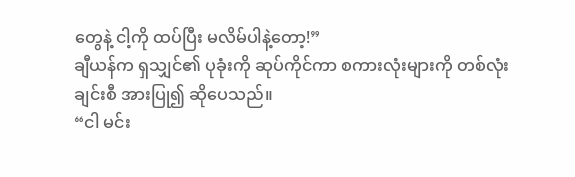တွေနဲ့ ငါ့ကို ထပ်ပြီး မလိမ်ပါနဲ့တော့!”
ချီယန်က ရှသျှင်၏ ပုခုံးကို ဆုပ်ကိုင်ကာ စကားလုံးများကို တစ်လုံးချင်းစီ အားပြု၍ ဆိုပေသည်။
“ငါ မင်း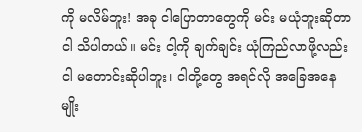ကို မလိမ်ဘူး! အခု ငါပြောတာတွေကို မင်း မယုံဘူးဆိုတာ ငါ သိပါတယ်။ မင်း ငါ့ကို ချက်ချင်း ယုံကြည်လာဖို့လည်း ငါ မတောင်းဆိုပါဘူး၊ ငါတို့တွေ အရင်လို အခြေအနေမျိုး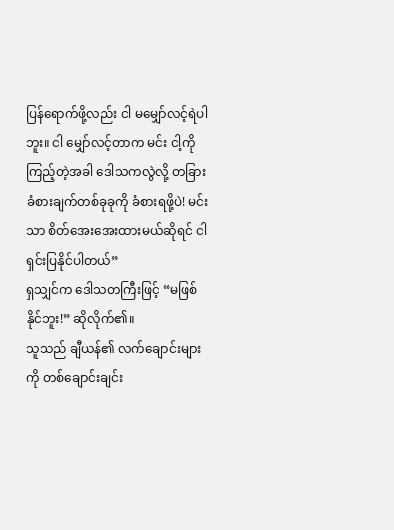ပြန်ရောက်ဖို့လည်း ငါ မမျှော်လင့်ရဲပါဘူး။ ငါ မျှော်လင့်တာက မင်း ငါ့ကို ကြည့်တဲ့အခါ ဒေါသကလွဲလို့ တခြား ခံစားချက်တစ်ခုခုကို ခံစားရဖို့ပဲ! မင်းသာ စိတ်အေးအေးထားမယ်ဆိုရင် ငါ ရှင်းပြနိုင်ပါတယ်”
ရှသျှင်က ဒေါသတကြီးဖြင့် “မဖြစ်နိုင်ဘူး!” ဆိုလိုက်၏။
သူသည် ချီယန်၏ လက်ချောင်းများကို တစ်ချောင်းချင်း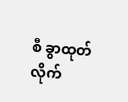စီ ခွာထုတ်လိုက်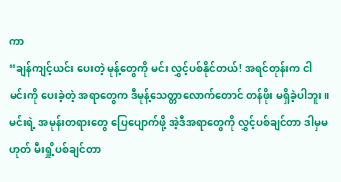ကာ
“ချန်ကျင့်ယင်း ပေးတဲ့ မုန့်တွေကို မင်း လွှင့်ပစ်နိုင်တယ်! အရင်တုန်းက ငါ မင်းကို ပေးခဲ့တဲ့ အရာတွေက ဒီမုန့်သေတ္တာလောက်တောင် တန်ဖိုး မရှိခဲ့ပါဘူး။ မင်းရဲ့ အမုန်းတရားတွေ ပြေပျောက်ဖို့ အဲ့ဒီအရာတွေကို လွှင့်ပစ်ချင်တာ ဒါမှမဟုတ် မီးရှို့ပစ်ချင်တာ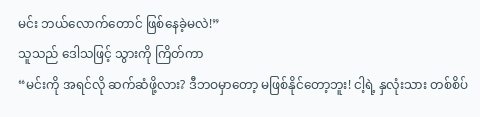မင်း ဘယ်လောက်တောင် ဖြစ်နေခဲ့မလဲ!”
သူသည် ဒေါသဖြင့် သွားကို ကြိတ်ကာ
“မင်းကို အရင်လို ဆက်ဆံဖို့လား? ဒီဘဝမှာတော့ မဖြစ်နိုင်တော့ဘူး! ငါ့ရဲ့ နှလုံးသား တစ်စိပ်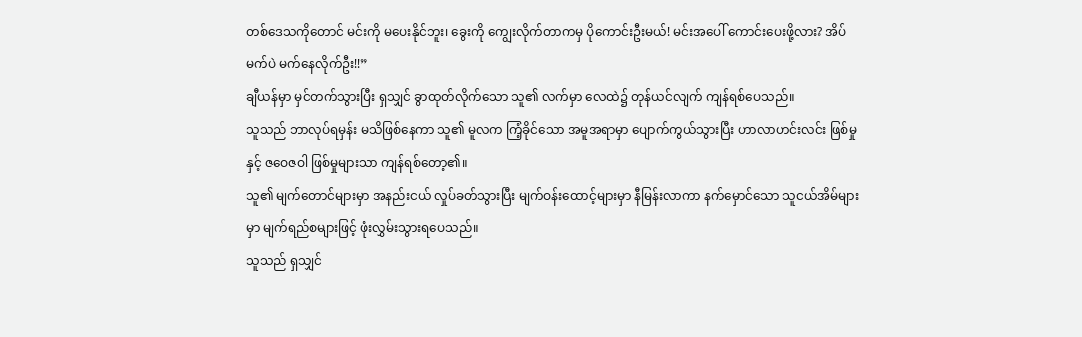တစ်ဒေသကိုတောင် မင်းကို မပေးနိုင်ဘူး၊ ခွေးကို ကျွေးလိုက်တာကမှ ပိုကောင်းဦးမယ်! မင်းအပေါ် ကောင်းပေးဖို့လား? အိပ်မက်ပဲ မက်နေလိုက်ဦး!!”
ချီယန်မှာ မှင်တက်သွားပြီး ရှသျှင် ခွာထုတ်လိုက်သော သူ၏ လက်မှာ လေထဲ၌ တုန်ယင်လျက် ကျန်ရစ်ပေသည်။
သူသည် ဘာလုပ်ရမှန်း မသိဖြစ်နေကာ သူ၏ မူလက ကြံ့ခိုင်သော အမူအရာမှာ ပျောက်ကွယ်သွားပြီး ဟာလာဟင်းလင်း ဖြစ်မှုနှင့် ဇဝေဇဝါ ဖြစ်မှုများသာ ကျန်ရစ်တော့၏။
သူ၏ မျက်တောင်များမှာ အနည်းငယ် လှုပ်ခတ်သွားပြီး မျက်ဝန်းထောင့်များမှာ နီမြန်းလာကာ နက်မှောင်သော သူငယ်အိမ်များမှာ မျက်ရည်စများဖြင့် ဖုံးလွှမ်းသွားရပေသည်။
သူသည် ရှသျှင်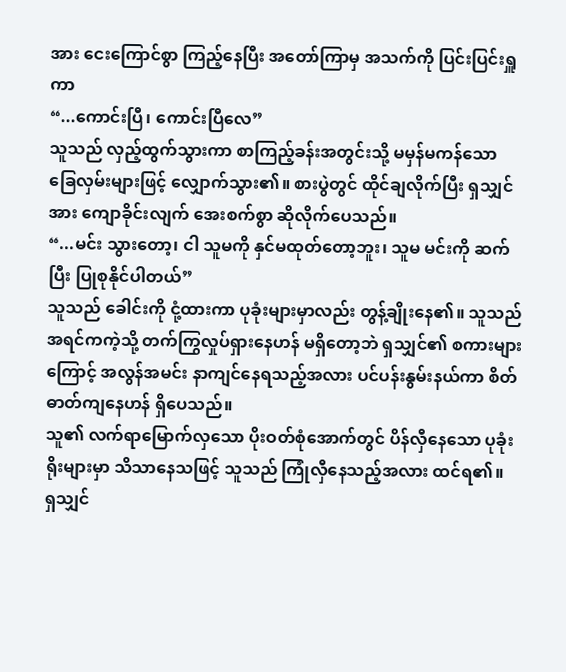အား ငေးကြောင်စွာ ကြည့်နေပြီး အတော်ကြာမှ အသက်ကို ပြင်းပြင်းရှူကာ
“...ကောင်းပြီ၊ ကောင်းပြီလေ”
သူသည် လှည့်ထွက်သွားကာ စာကြည့်ခန်းအတွင်းသို့ မမှန်မကန်သော ခြေလှမ်းများဖြင့် လျှောက်သွား၏။ စားပွဲတွင် ထိုင်ချလိုက်ပြီး ရှသျှင်အား ကျောခိုင်းလျက် အေးစက်စွာ ဆိုလိုက်ပေသည်။
“...မင်း သွားတော့၊ ငါ သူမကို နှင်မထုတ်တော့ဘူး၊ သူမ မင်းကို ဆက်ပြီး ပြုစုနိုင်ပါတယ်”
သူသည် ခေါင်းကို ငုံ့ထားကာ ပုခုံးများမှာလည်း တွန့်ချိုးနေ၏။ သူသည် အရင်ကကဲ့သို့ တက်ကြွလှုပ်ရှားနေဟန် မရှိတော့ဘဲ ရှသျှင်၏ စကားများကြောင့် အလွန်အမင်း နာကျင်နေရသည့်အလား ပင်ပန်းနွမ်းနယ်ကာ စိတ်ဓာတ်ကျနေဟန် ရှိပေသည်။
သူ၏ လက်ရာမြောက်လှသော ပိုးဝတ်စုံအောက်တွင် ပိန်လှီနေသော ပုခုံးရိုးများမှာ သိသာနေသဖြင့် သူသည် ကြုံလှီနေသည့်အလား ထင်ရ၏။
ရှသျှင်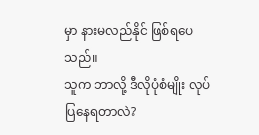မှာ နားမလည်နိုင် ဖြစ်ရပေသည်။
သူက ဘာလို့ ဒီလိုပုံစံမျိုး လုပ်ပြနေရတာလဲ?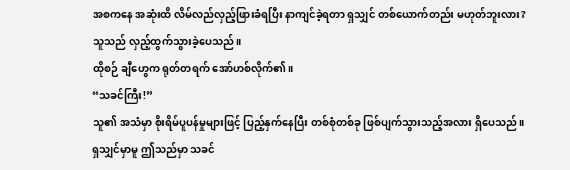အစကနေ အဆုံးထိ လိမ်လည်လှည့်ဖြားခံရပြီး နာကျင်ခဲ့ရတာ ရှသျှင် တစ်ယောက်တည်း မဟုတ်ဘူးလား?
သူသည် လှည့်ထွက်သွားခဲ့ပေသည်။
ထိုစဉ် ချီဟွေက ရုတ်တရက် အော်ဟစ်လိုက်၏။
“သခင်ကြီး!”
သူ၏ အသံမှာ စိုးရိမ်ပူပန်မှုများဖြင့် ပြည့်နှက်နေပြီး တစ်စုံတစ်ခု ဖြစ်ပျက်သွားသည့်အလား ရှိပေသည်။
ရှသျှင်မှာမူ ဤသည်မှာ သခင်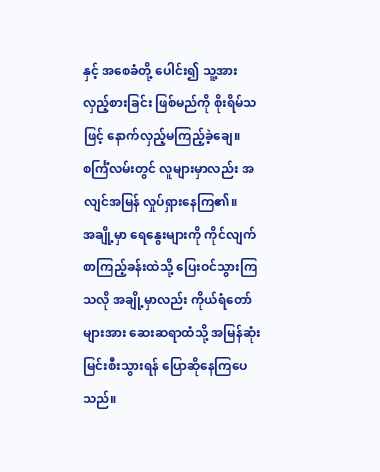နှင့် အစေခံတို့ ပေါင်း၍ သူ့အား လှည့်စားခြင်း ဖြစ်မည်ကို စိုးရိမ်သဖြင့် နောက်လှည့်မကြည့်ခဲ့ချေ။
စင်္ကြံလမ်းတွင် လူများမှာလည်း အလျင်အမြန် လှုပ်ရှားနေကြ၏။
အချို့မှာ ရေနွေးများကို ကိုင်လျက် စာကြည့်ခန်းထဲသို့ ပြေးဝင်သွားကြသလို အချို့မှာလည်း ကိုယ်ရံတော်များအား ဆေးဆရာထံသို့ အမြန်ဆုံး မြင်းစီးသွားရန် ပြောဆိုနေကြပေသည်။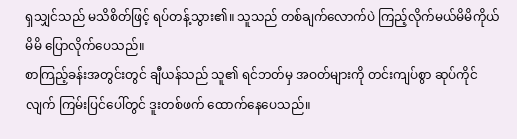ရှသျှင်သည် မသိစိတ်ဖြင့် ရပ်တန့်သွား၏။ သူသည် တစ်ချက်လောက်ပဲ ကြည့်လိုက်မယ်မိမိကိုယ်မိမိ ပြောလိုက်ပေသည်။
စာကြည့်ခန်းအတွင်းတွင် ချီယန်သည် သူ၏ ရင်ဘတ်မှ အဝတ်များကို တင်းကျပ်စွာ ဆုပ်ကိုင်လျက် ကြမ်းပြင်ပေါ်တွင် ဒူးတစ်ဖက် ထောက်နေပေသည်။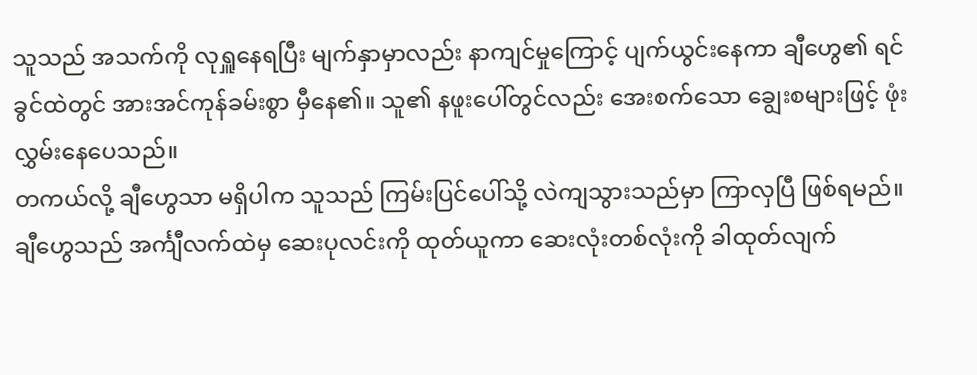သူသည် အသက်ကို လုရှူနေရပြီး မျက်နှာမှာလည်း နာကျင်မှုကြောင့် ပျက်ယွင်းနေကာ ချီဟွေ၏ ရင်ခွင်ထဲတွင် အားအင်ကုန်ခမ်းစွာ မှီနေ၏။ သူ၏ နဖူးပေါ်တွင်လည်း အေးစက်သော ချွေးစများဖြင့် ဖုံးလွှမ်းနေပေသည်။
တကယ်လို့ ချီဟွေသာ မရှိပါက သူသည် ကြမ်းပြင်ပေါ်သို့ လဲကျသွားသည်မှာ ကြာလှပြီ ဖြစ်ရမည်။
ချီဟွေသည် အင်္ကျီလက်ထဲမှ ဆေးပုလင်းကို ထုတ်ယူကာ ဆေးလုံးတစ်လုံးကို ခါထုတ်လျက်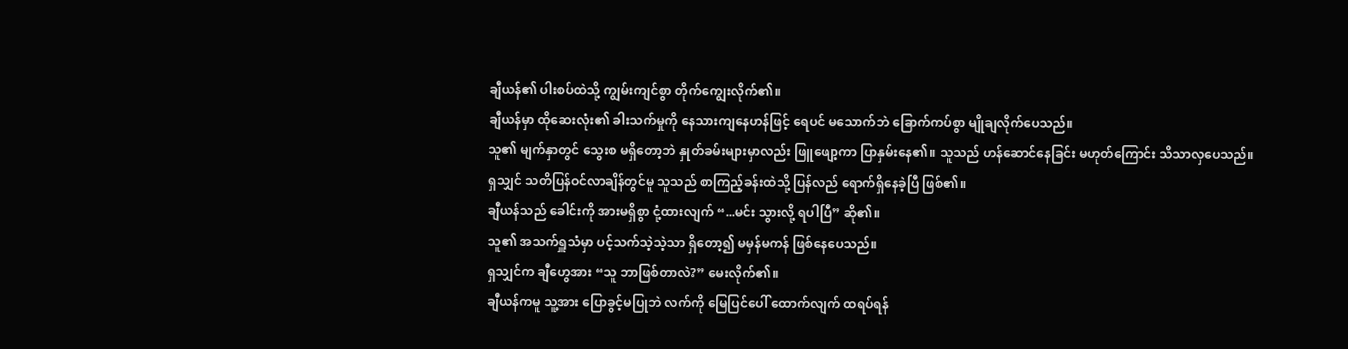ချီယန်၏ ပါးစပ်ထဲသို့ ကျွမ်းကျင်စွာ တိုက်ကျွေးလိုက်၏။
ချီယန်မှာ ထိုဆေးလုံး၏ ခါးသက်မှုကို နေသားကျနေဟန်ဖြင့် ရေပင် မသောက်ဘဲ ခြောက်ကပ်စွာ မျိုချလိုက်ပေသည်။
သူ၏ မျက်နှာတွင် သွေးစ မရှိတော့ဘဲ နှုတ်ခမ်းများမှာလည်း ဖြူဖျော့ကာ ပြာနှမ်းနေ၏။ သူသည် ဟန်ဆောင်နေခြင်း မဟုတ်ကြောင်း သိသာလှပေသည်။
ရှသျှင် သတိပြန်ဝင်လာချိန်တွင်မူ သူသည် စာကြည့်ခန်းထဲသို့ ပြန်လည် ရောက်ရှိနေခဲ့ပြီ ဖြစ်၏။
ချီယန်သည် ခေါင်းကို အားမရှိစွာ ငုံ့ထားလျက် “...မင်း သွားလို့ ရပါပြီ” ဆို၏။
သူ၏ အသက်ရှူသံမှာ ပင့်သက်သဲ့သဲ့သာ ရှိတော့၍ မမှန်မကန် ဖြစ်နေပေသည်။
ရှသျှင်က ချီဟွေအား “သူ ဘာဖြစ်တာလဲ?” မေးလိုက်၏။
ချီယန်ကမူ သူ့အား ပြောခွင့်မပြုဘဲ လက်ကို မြေပြင်ပေါ် ထောက်လျက် ထရပ်ရန်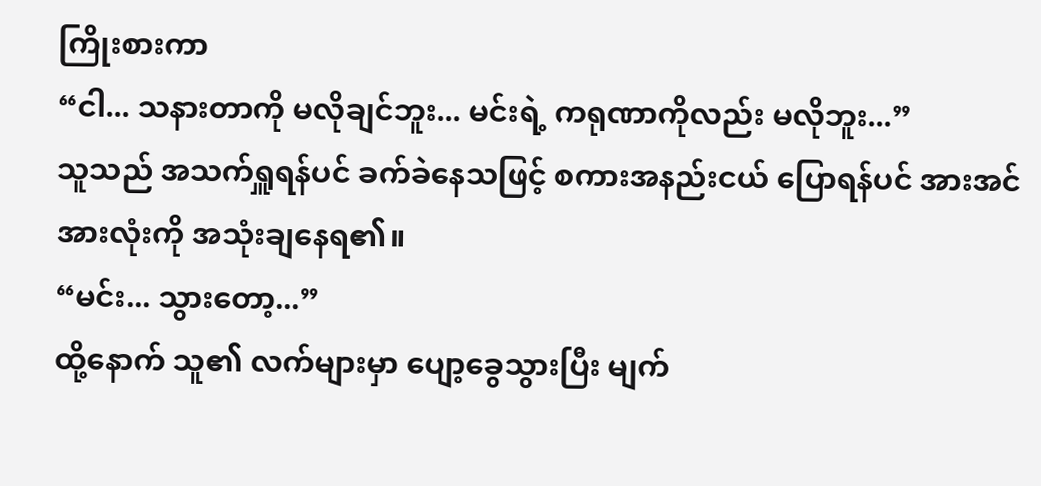ကြိုးစားကာ
“ငါ... သနားတာကို မလိုချင်ဘူး... မင်းရဲ့ ကရုဏာကိုလည်း မလိုဘူး...”
သူသည် အသက်ရှူရန်ပင် ခက်ခဲနေသဖြင့် စကားအနည်းငယ် ပြောရန်ပင် အားအင်အားလုံးကို အသုံးချနေရ၏။
“မင်း... သွားတော့...”
ထို့နောက် သူ၏ လက်များမှာ ပျော့ခွေသွားပြီး မျက်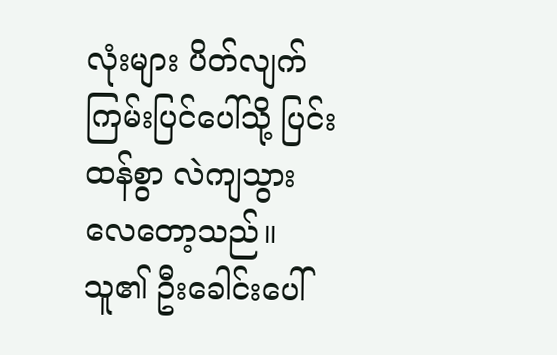လုံးများ ပိတ်လျက် ကြမ်းပြင်ပေါ်သို့ ပြင်းထန်စွာ လဲကျသွားလေတော့သည်။ သူ၏ ဦးခေါင်းပေါ်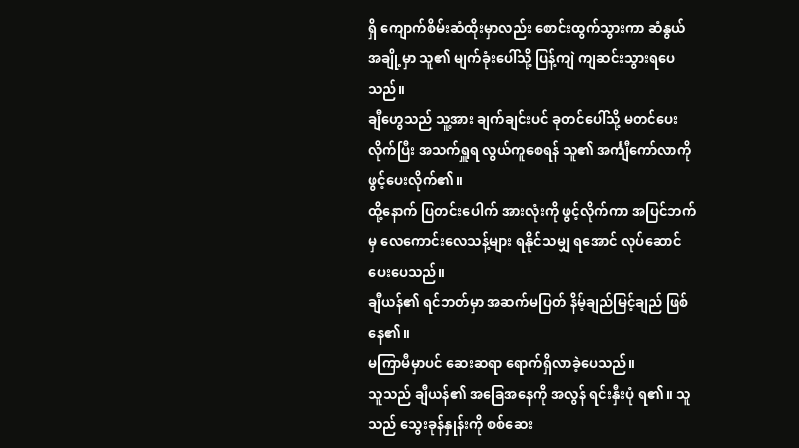ရှိ ကျောက်စိမ်းဆံထိုးမှာလည်း စောင်းထွက်သွားကာ ဆံနွယ်အချို့မှာ သူ၏ မျက်ခုံးပေါ်သို့ ပြန့်ကျဲ ကျဆင်းသွားရပေသည်။
ချီဟွေသည် သူ့အား ချက်ချင်းပင် ခုတင်ပေါ်သို့ မတင်ပေးလိုက်ပြီး အသက်ရှူရ လွယ်ကူစေရန် သူ၏ အင်္ကျီကော်လာကို ဖွင့်ပေးလိုက်၏။
ထို့နောက် ပြတင်းပေါက် အားလုံးကို ဖွင့်လိုက်ကာ အပြင်ဘက်မှ လေကောင်းလေသန့်များ ရနိုင်သမျှ ရအောင် လုပ်ဆောင်ပေးပေသည်။
ချီယန်၏ ရင်ဘတ်မှာ အဆက်မပြတ် နိမ့်ချည်မြင့်ချည် ဖြစ်နေ၏။
မကြာမီမှာပင် ဆေးဆရာ ရောက်ရှိလာခဲ့ပေသည်။
သူသည် ချီယန်၏ အခြေအနေကို အလွန် ရင်းနှီးပုံ ရ၏။ သူသည် သွေးခုန်နှုန်းကို စစ်ဆေး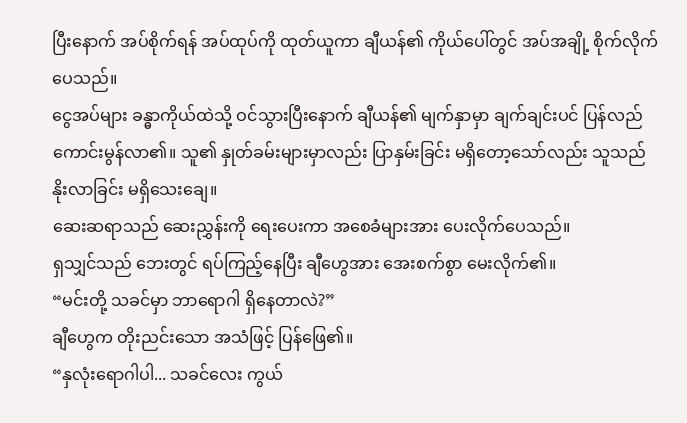ပြီးနောက် အပ်စိုက်ရန် အပ်ထုပ်ကို ထုတ်ယူကာ ချီယန်၏ ကိုယ်ပေါ်တွင် အပ်အချို့ စိုက်လိုက်ပေသည်။
ငွေအပ်များ ခန္ဓာကိုယ်ထဲသို့ ဝင်သွားပြီးနောက် ချီယန်၏ မျက်နှာမှာ ချက်ချင်းပင် ပြန်လည် ကောင်းမွန်လာ၏။ သူ၏ နှုတ်ခမ်းများမှာလည်း ပြာနှမ်းခြင်း မရှိတော့သော်လည်း သူသည် နိုးလာခြင်း မရှိသေးချေ။
ဆေးဆရာသည် ဆေးညွှန်းကို ရေးပေးကာ အစေခံများအား ပေးလိုက်ပေသည်။
ရှသျှင်သည် ဘေးတွင် ရပ်ကြည့်နေပြီး ချီဟွေအား အေးစက်စွာ မေးလိုက်၏။
“မင်းတို့ သခင်မှာ ဘာရောဂါ ရှိနေတာလဲ?”
ချီဟွေက တိုးညင်းသော အသံဖြင့် ပြန်ဖြေ၏။
“နှလုံးရောဂါပါ... သခင်လေး ကွယ်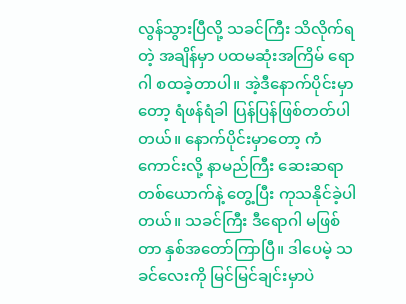လွန်သွားပြီလို့ သခင်ကြီး သိလိုက်ရတဲ့ အချိန်မှာ ပထမဆုံးအကြိမ် ရောဂါ စထခဲ့တာပါ။ အဲ့ဒီနောက်ပိုင်းမှာတော့ ရံဖန်ရံခါ ပြန်ပြန်ဖြစ်တတ်ပါတယ်။ နောက်ပိုင်းမှာတော့ ကံကောင်းလို့ နာမည်ကြီး ဆေးဆရာတစ်ယောက်နဲ့ တွေ့ပြီး ကုသနိုင်ခဲ့ပါတယ်။ သခင်ကြီး ဒီရောဂါ မဖြစ်တာ နှစ်အတော်ကြာပြီ။ ဒါပေမဲ့ သခင်လေးကို မြင်မြင်ချင်းမှာပဲ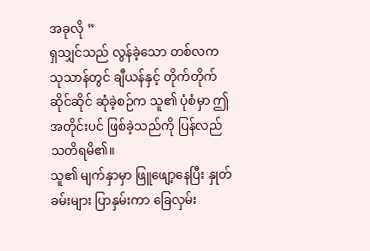အခုလို ”
ရှသျှင်သည် လွန်ခဲ့သော တစ်လက သုသာန်တွင် ချီယန်နှင့် တိုက်တိုက်ဆိုင်ဆိုင် ဆုံခဲ့စဉ်က သူ၏ ပုံစံမှာ ဤအတိုင်းပင် ဖြစ်ခဲ့သည်ကို ပြန်လည် သတိရမိ၏။
သူ၏ မျက်နှာမှာ ဖြူဖျော့နေပြီး နှုတ်ခမ်းများ ပြာနှမ်းကာ ခြေလှမ်း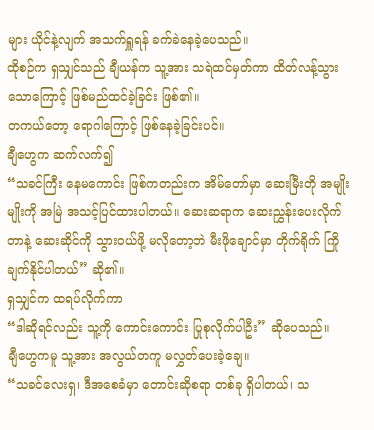များ ယိုင်နဲ့လျက် အသက်ရှူရန် ခက်ခဲနေခဲ့ပေသည်။
ထိုစဉ်က ရှသျှင်သည် ချီယန်က သူ့အား သရဲထင်မှတ်ကာ ထိတ်လန့်သွားသောကြောင့် ဖြစ်မည်ထင်ခဲ့ခြင်း ဖြစ်၏။
တကယ်တော့ ရောဂါကြောင့် ဖြစ်နေခဲ့ခြင်းပင်။
ချီဟွေက ဆက်လက်၍
“သခင်ကြီး နေမကောင်း ဖြစ်ကတည်းက အိမ်တော်မှာ ဆေးမြီးတို အမျိုးမျိုးကို အမြဲ အသင့်ပြင်ထားပါတယ်။ ဆေးဆရာက ဆေးညွှန်းပေးလိုက်တာနဲ့ ဆေးဆိုင်ကို သွားဝယ်ဖို့ မလိုတော့ဘဲ မီးဖိုချောင်မှာ တိုက်ရိုက် ကြိုချက်နိုင်ပါတယ်” ဆို၏။
ရှသျှင်က ထရပ်လိုက်ကာ
“ဒါဆိုရင်လည်း သူ့ကို ကောင်းကောင်း ပြုစုလိုက်ပါဦး” ဆိုပေသည်။
ချီဟွေကမူ သူ့အား အလွယ်တကူ မလွှတ်ပေးခဲ့ချေ။
“သခင်လေးရှ၊ ဒီအစေခံမှာ တောင်းဆိုစရာ တစ်ခု ရှိပါတယ်၊ သ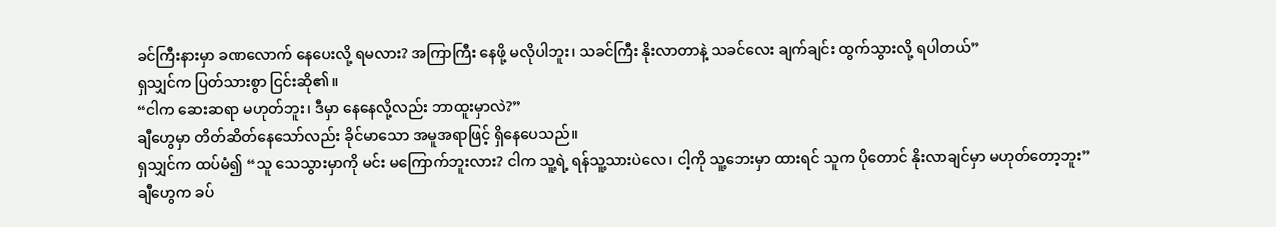ခင်ကြီးနားမှာ ခဏလောက် နေပေးလို့ ရမလား? အကြာကြီး နေဖို့ မလိုပါဘူး၊ သခင်ကြီး နိုးလာတာနဲ့ သခင်လေး ချက်ချင်း ထွက်သွားလို့ ရပါတယ်”
ရှသျှင်က ပြတ်သားစွာ ငြင်းဆို၏။
“ငါက ဆေးဆရာ မဟုတ်ဘူး၊ ဒီမှာ နေနေလို့လည်း ဘာထူးမှာလဲ?”
ချီဟွေမှာ တိတ်ဆိတ်နေသော်လည်း ခိုင်မာသော အမူအရာဖြင့် ရှိနေပေသည်။
ရှသျှင်က ထပ်မံ၍ “သူ သေသွားမှာကို မင်း မကြောက်ဘူးလား? ငါက သူ့ရဲ့ ရန်သူ့သားပဲလေ၊ ငါ့ကို သူ့ဘေးမှာ ထားရင် သူက ပိုတောင် နိုးလာချင်မှာ မဟုတ်တော့ဘူး”
ချီဟွေက ခပ်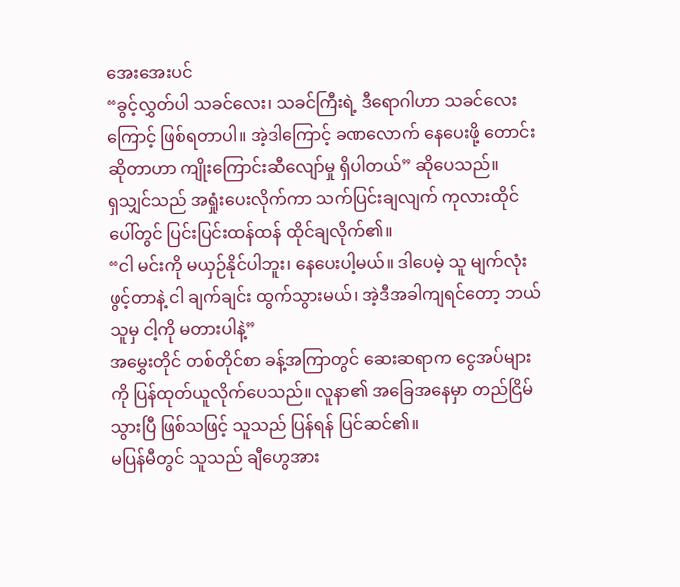အေးအေးပင်
“ခွင့်လွှတ်ပါ သခင်လေး၊ သခင်ကြီးရဲ့ ဒီရောဂါဟာ သခင်လေးကြောင့် ဖြစ်ရတာပါ။ အဲ့ဒါကြောင့် ခဏလောက် နေပေးဖို့ တောင်းဆိုတာဟာ ကျိုးကြောင်းဆီလျော်မှု ရှိပါတယ်” ဆိုပေသည်။
ရှသျှင်သည် အရှုံးပေးလိုက်ကာ သက်ပြင်းချလျက် ကုလားထိုင်ပေါ်တွင် ပြင်းပြင်းထန်ထန် ထိုင်ချလိုက်၏။
“ငါ မင်းကို မယှဉ်နိုင်ပါဘူး၊ နေပေးပါ့မယ်။ ဒါပေမဲ့ သူ မျက်လုံးဖွင့်တာနဲ့ ငါ ချက်ချင်း ထွက်သွားမယ်၊ အဲ့ဒီအခါကျရင်တော့ ဘယ်သူမှ ငါ့ကို မတားပါနဲ့”
အမွှေးတိုင် တစ်တိုင်စာ ခန့်အကြာတွင် ဆေးဆရာက ငွေအပ်များကို ပြန်ထုတ်ယူလိုက်ပေသည်။ လူနာ၏ အခြေအနေမှာ တည်ငြိမ်သွားပြီ ဖြစ်သဖြင့် သူသည် ပြန်ရန် ပြင်ဆင်၏။
မပြန်မီတွင် သူသည် ချီဟွေအား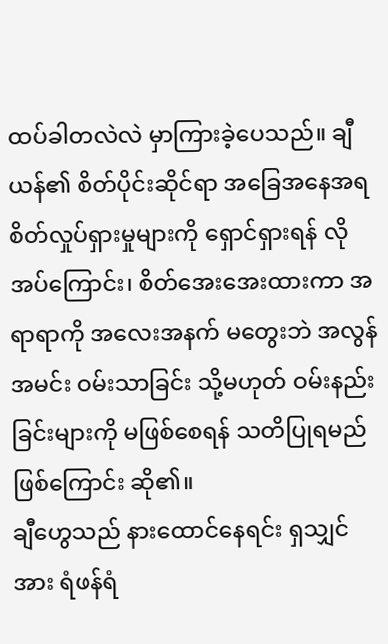ထပ်ခါတလဲလဲ မှာကြားခဲ့ပေသည်။ ချီယန်၏ စိတ်ပိုင်းဆိုင်ရာ အခြေအနေအရ စိတ်လှုပ်ရှားမှုများကို ရှောင်ရှားရန် လိုအပ်ကြောင်း၊ စိတ်အေးအေးထားကာ အရာရာကို အလေးအနက် မတွေးဘဲ အလွန်အမင်း ဝမ်းသာခြင်း သို့မဟုတ် ဝမ်းနည်းခြင်းများကို မဖြစ်စေရန် သတိပြုရမည်ဖြစ်ကြောင်း ဆို၏။
ချီဟွေသည် နားထောင်နေရင်း ရှသျှင်အား ရံဖန်ရံ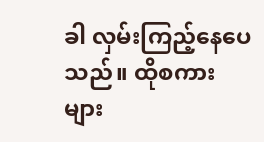ခါ လှမ်းကြည့်နေပေသည်။ ထိုစကားများ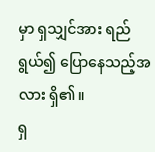မှာ ရှသျှင်အား ရည်ရွယ်၍ ပြောနေသည့်အလား ရှိ၏။
ရှ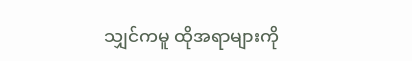သျှင်ကမူ ထိုအရာများကို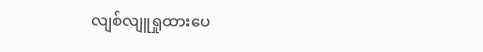လျစ်လျူရှုထားပေ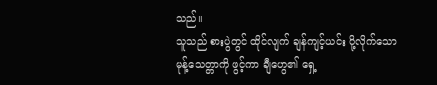သည်။
သူသည် စားပွဲတွင် ထိုင်လျက် ချန်ကျင့်ယင်း ပို့လိုက်သော မုန့်သေတ္တာကို ဖွင့်ကာ ချီဟွေ၏ ရှေ့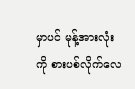မှာပင် မုန့်အားလုံးကို စားပစ်လိုက်လေ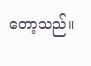တော့သည်။